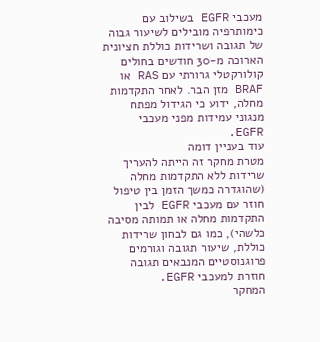מעכבי EGFR בשילוב עם כימותרפיה מובילים לשיעור גבוה של תגובה ושרידות כוללת חציונית הארוכה מ-30 חודשים בחולים קולורקטלי גרורתי עם RAS או BRAF מזן הבר. לאחר התקדמות מחלה, ידוע כי הגידול מפתח מנגוני עמידות מפני מעכבי EGFR.
עוד בעניין דומה
מטרת מחקר זה הייתה להעריך שרידות ללא התקדמות מחלה (שהוגדרה כמשך הזמן בין טיפול חוזר עם מעכבי EGFR לבין התקדמות מחלה או תמותה מסיבה כלשהי), כמו גם לבחון שרידות כוללת, שיעור תגובה וגורמים פרוגנוסטיים המנבאים תגובה חוזרת למעכבי EGFR.
המחקר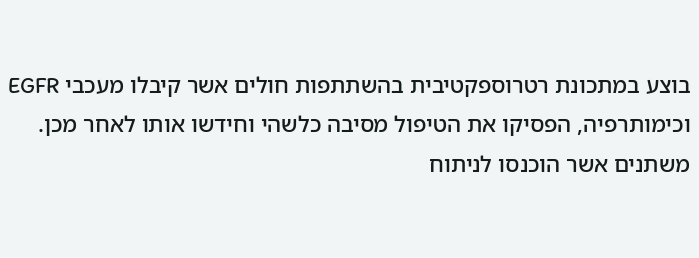בוצע במתכונת רטרוספקטיבית בהשתתפות חולים אשר קיבלו מעכבי EGFR וכימותרפיה, הפסיקו את הטיפול מסיבה כלשהי וחידשו אותו לאחר מכן. משתנים אשר הוכנסו לניתוח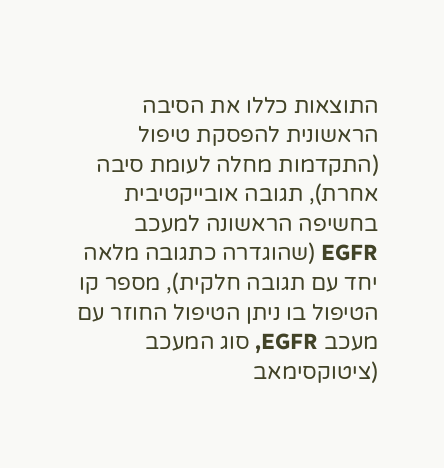התוצאות כללו את הסיבה הראשונית להפסקת טיפול (התקדמות מחלה לעומת סיבה אחרת), תגובה אובייקטיבית בחשיפה הראשונה למעכב EGFR (שהוגדרה כתגובה מלאה יחד עם תגובה חלקית), מספר קו הטיפול בו ניתן הטיפול החוזר עם מעכב EGFR, סוג המעכב (ציטוקסימאב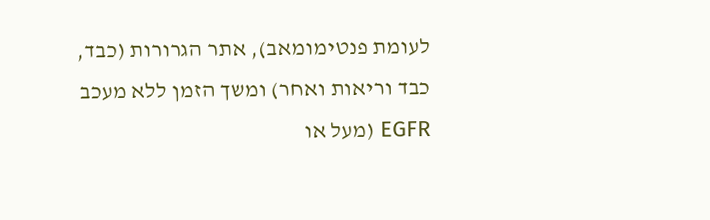לעומת פנטימומאב), אתר הגרורות (כבד, כבד וריאות ואחר) ומשך הזמן ללא מעכב EGFR (מעל או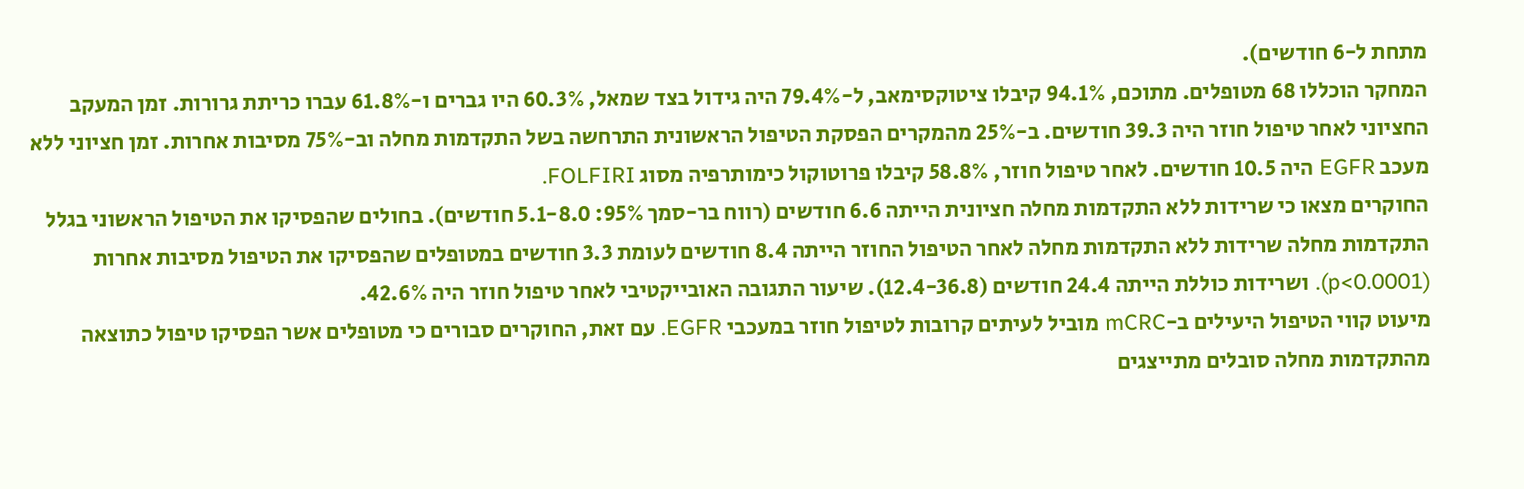מתחת ל-6 חודשים).
המחקר הוכללו 68 מטופלים. מתוכם, 94.1% קיבלו ציטוקסימאב, ל-79.4% היה גידול בצד שמאל, 60.3% היו גברים ו-61.8% עברו כריתת גרורות. זמן המעקב החציוני לאחר טיפול חוזר היה 39.3 חודשים. ב-25% מהמקרים הפסקת הטיפול הראשונית התרחשה בשל התקדמות מחלה וב-75% מסיבות אחרות. זמן חציוני ללא מעכב EGFR היה 10.5 חודשים. לאחר טיפול חוזר, 58.8% קיבלו פרוטוקול כימותרפיה מסוג FOLFIRI.
החוקרים מצאו כי שרידות ללא התקדמות מחלה חציונית הייתה 6.6 חודשים (רווח בר-סמך 95%: 5.1-8.0 חודשים). בחולים שהפסיקו את הטיפול הראשוני בגלל התקדמות מחלה שרידות ללא התקדמות מחלה לאחר הטיפול החוזר הייתה 8.4 חודשים לעומת 3.3 חודשים במטופלים שהפסיקו את הטיפול מסיבות אחרות (p<0.0001). ושרידות כוללת הייתה 24.4 חודשים (12.4-36.8). שיעור התגובה האובייקטיבי לאחר טיפול חוזר היה 42.6%.
מיעוט קווי הטיפול היעילים ב-mCRC מוביל לעיתים קרובות לטיפול חוזר במעכבי EGFR. עם זאת, החוקרים סבורים כי מטופלים אשר הפסיקו טיפול כתוצאה מהתקדמות מחלה סובלים מתייצגים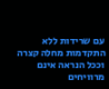עם שרידות ללא התקדמות מחלה קצרה וככל הנראה אינם מרוויחים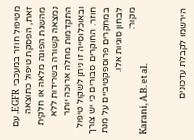מטיפול חוזר במעכבי EGFR. עם זאת, הפסקת טיפול כתוצאה מהשגת הפוגה מלאה או חלקית נמצאה קשורה בשרידות ללא התקדמות מחלה ארוכה יותר ובאוכלוסייה זו ניתן לשקול טיפול חוזר. החוקרים סבורים כי יש צורך במחקרים פרוספקטיביים על מנת לבחון סוגיות אלו.
מקור:
Karani, A.B. et al.


הירשמו לקבלת עדכונים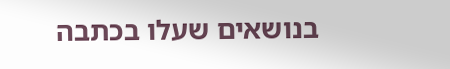בנושאים שעלו בכתבה